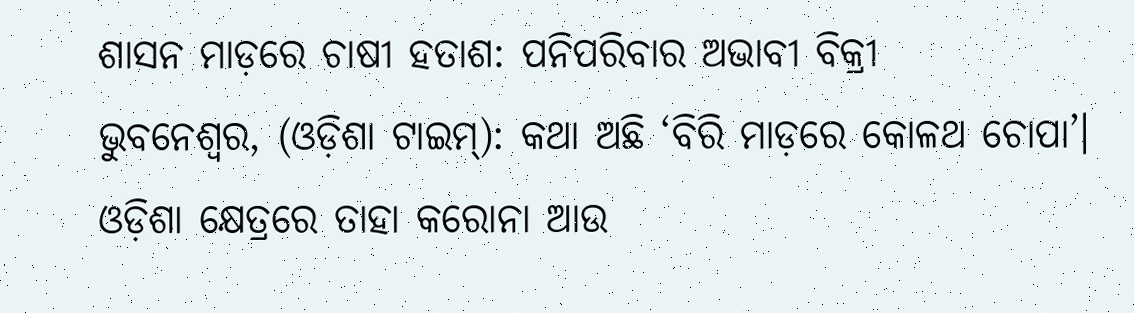ଶାସନ ମାଡ଼ରେ ଚାଷୀ ହତାଶ: ପନିପରିବାର ଅଭାବୀ ବିକ୍ରୀ
ଭୁବନେଶ୍ଵର, (ଓଡ଼ିଶା ଟାଇମ୍): କଥା ଅଛି ‘ବିରି ମାଡ଼ରେ କୋଳଥ ଚୋପା’। ଓଡ଼ିଶା କ୍ଷେତ୍ରରେ ତାହା କରୋନା ଆଉ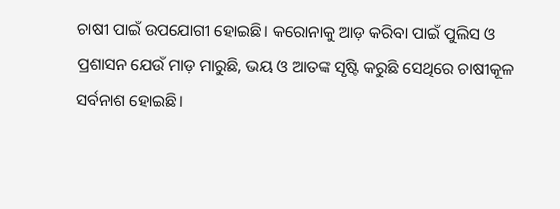ଚାଷୀ ପାଇଁ ଉପଯୋଗୀ ହୋଇଛି। କରୋନାକୁ ଆଡ଼ କରିବା ପାଇଁ ପୁଲିସ ଓ ପ୍ରଶାସନ ଯେଉଁ ମାଡ଼ ମାରୁଛି, ଭୟ ଓ ଆତଙ୍କ ସୃଷ୍ଟି କରୁଛି ସେଥିରେ ଚାଷୀକୂଳ ସର୍ବନାଶ ହୋଇଛି।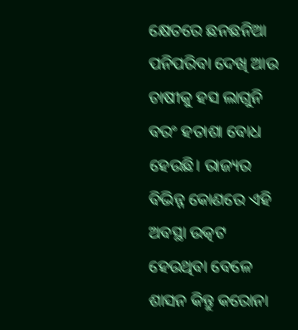କ୍ଷେତରେ ଛନଛନିଆ ପନିପରିବା ଦେଖି ଆଉ ଚାଷୀକୁ ହସ ଲାଗୁନି ବରଂ ହତାଶା ବୋଧ ହେଉଛି। ରାଜ୍ୟର ବିଭିନ୍ନ କୋଣରେ ଏହି ଅବସ୍ଥା ଉତ୍କଟ ହେଉଥିବା ବେଳେ ଶାସନ କିନ୍ତୁ କରୋନା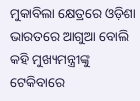ମୁକାବିଲା କ୍ଷେତ୍ରରେ ଓଡ଼ିଶା ଭାରତରେ ଆଗୁଆ ବୋଲି କହି ମୁଖ୍ୟମନ୍ତ୍ରୀଙ୍କୁ ଟେକିବାରେ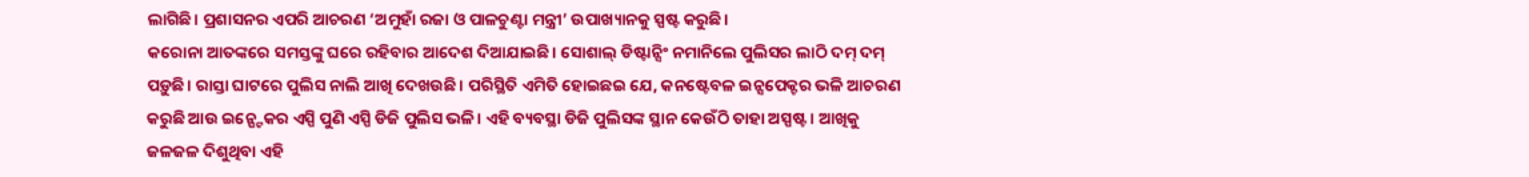ଲାଗିଛି। ପ୍ରଶାସନର ଏପରି ଆଚରଣ ‘ଅମୁହାଁ ରଜା ଓ ପାଳଚୁଣ୍ଟା ମନ୍ତ୍ରୀ’ ଉପାଖ୍ୟାନକୁ ସ୍ପଷ୍ଟ କରୁଛି।
କରୋନା ଆତଙ୍କରେ ସମସ୍ତଙ୍କୁ ଘରେ ରହିବାର ଆଦେଶ ଦିଆଯାଇଛି। ସୋଶାଲ୍ ଡିଷ୍ଟାନ୍ସିଂ ନମାନିଲେ ପୁଲିସର ଲାଠି ଦମ୍ ଦମ୍ ପଡ଼ୁଛି। ରାସ୍ତା ଘାଟରେ ପୁଲିସ ନାଲି ଆଖି ଦେଖଉଛି। ପରିସ୍ଥିତି ଏମିତି ହୋଇଛଇ ଯେ, କନଷ୍ଟେବଳ ଇନ୍ସପେକ୍ଟର ଭଳି ଆଚରଣ କରୁଛି ଆଉ ଇନ୍ପ୍ଟେକର ଏସ୍ପି ପୁଣି ଏସ୍ପି ଡିଜି ପୁଲିସ ଭଳି। ଏହି ବ୍ୟବସ୍ଥା ଡିଜି ପୁଲିସଙ୍କ ସ୍ଥାନ କେଉଁଠି ତାହା ଅସ୍ପଷ୍ଟ। ଆଖିକୁ ଜଳଜଳ ଦିଶୁଥିବା ଏହି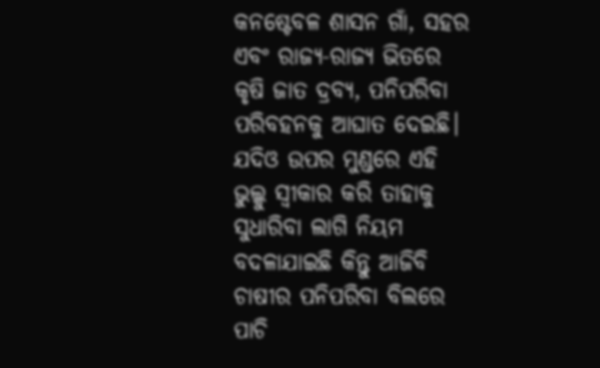କନଷ୍ଟେବଳ ଶାସନ ଗାଁ, ସହର ଏବଂ ରାଜ୍ୟ-ରାଜ୍ୟ ଭିତରେ କୃଷି ଜାତ ଦ୍ରବ୍ୟ, ପନିପରିବା ପରିବହନକୁ ଆଘାତ ଦେଇଛି। ଯଦିଓ ଉପର ମୁଣ୍ଡରେ ଏହି ଭୁଲ୍କୁ ସ୍ଵୀକାର କରି ତାହାକୁ ସୁଧାରିବା ଲାଗି ନିୟମ ବଦଳାଯାଇଛି କିନ୍ତୁ ଆଜିବି ଚାଷୀର ପନିପରିବା ବିଲରେ ପାଚି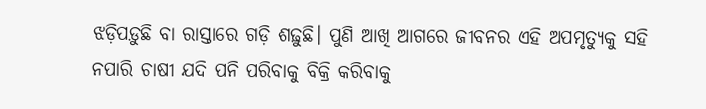ଝଡ଼ିପଡ଼ୁଛି ବା ରାସ୍ତାରେ ଗଡ଼ି ଶଢ଼ୁଛି। ପୁଣି ଆଖି ଆଗରେ ଜୀବନର ଏହି ଅପମୃତ୍ୟୁକୁ ସହି ନପାରି ଚାଷୀ ଯଦି ପନି ପରିବାକୁ ବିକ୍ରି କରିବାକୁ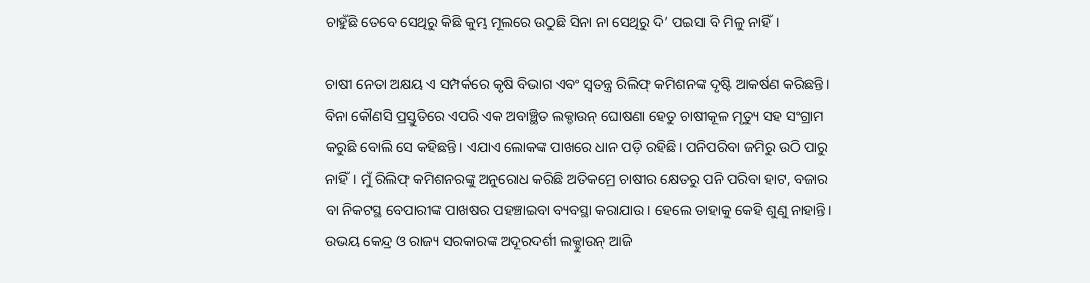ଚାହୁଁଛି ତେବେ ସେଥିରୁ କିଛି କୁମ୍ଭ ମୂଲରେ ଉଠୁଛି ସିନା ନା ସେଥିରୁ ଦି’ ପଇସା ବି ମିଳୁ ନାହିଁ।

ଚାଷୀ ନେତା ଅକ୍ଷୟ ଏ ସମ୍ପର୍କରେ କୃଷି ବିଭାଗ ଏବଂ ସ୍ଵତନ୍ତ୍ର ରିଲିଫ୍ କମିଶନଙ୍କ ଦୃଷ୍ଟି ଆକର୍ଷଣ କରିଛନ୍ତି। ବିନା କୌଣସି ପ୍ରସ୍ତୁତିରେ ଏପରି ଏକ ଅବାଞ୍ଛିତ ଲକ୍ଡାଉନ୍ ଘୋଷଣା ହେତୁ ଚାଷୀକୂଳ ମୃତ୍ୟୁ ସହ ସଂଗ୍ରାମ କରୁଛି ବୋଲି ସେ କହିଛନ୍ତି। ଏଯାଏ ଲୋକଙ୍କ ପାଖରେ ଧାନ ପଡ଼ି ରହିଛି। ପନିପରିବା ଜମିରୁ ଉଠି ପାରୁ ନାହିଁ। ମୁଁ ରିଲିଫ୍ କମିଶନରଙ୍କୁ ଅନୁରୋଧ କରିଛି ଅତିକମ୍ରେ ଚାଷୀର କ୍ଷେତରୁ ପନି ପରିବା ହାଟ, ବଜାର ବା ନିକଟସ୍ଥ ବେପାରୀଙ୍କ ପାଖଷର ପହଞ୍ଚାଇବା ବ୍ୟବସ୍ଥା କରାଯାଉ। ହେଲେ ତାହାକୁ କେହି ଶୁଣୁ ନାହାନ୍ତି। ଉଭୟ କେନ୍ଦ୍ର ଓ ରାଜ୍ୟ ସରକାରଙ୍କ ଅଦୂରଦର୍ଶୀ ଲକ୍ଡାୁଉନ୍ ଆଜି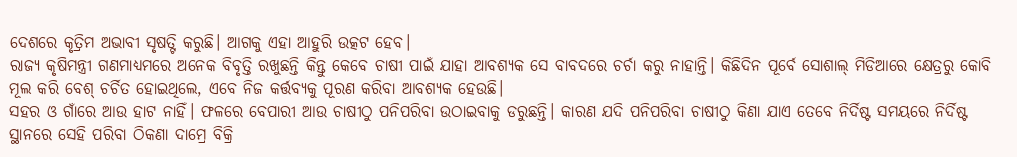ଦେଶରେ କୃତ୍ରିମ ଅଭାବୀ ସୃଷତ୍ଟି କରୁଛି। ଆଗକୁ ଏହା ଆହୁରି ଉତ୍କଟ ହେବ।
ରାଜ୍ୟ କୃଷିମନ୍ତ୍ରୀ ଗଣମାଧ୍ୟମରେ ଅନେକ ବିବୃତ୍ତି ରଖୁଛନ୍ତି କିନ୍ତୁ କେବେ ଚାଷୀ ପାଇଁ ଯାହା ଆବଶ୍ୟକ ସେ ବାବଦରେ ଚର୍ଚା କରୁ ନାହାନ୍ତି। କିଛିଦିନ ପୂର୍ବେ ସୋଶାଲ୍ ମିଡିଆରେ କ୍ଷେତ୍ରରୁ କୋବି ମୂଲ କରି ବେଶ୍ ଚର୍ଚିତ ହୋଇଥିଲେ, ଏବେ ନିଜ କର୍ତ୍ତବ୍ୟକୁ ପୂରଣ କରିବା ଆବଶ୍ୟକ ହେଉଛି।
ସହର ଓ ଗାଁରେ ଆଉ ହାଟ ନାହିଁ। ଫଳରେ ବେପାରୀ ଆଉ ଚାଷୀଠୁ ପନିପରିବା ଉଠାଇବାକୁ ଡରୁଛନ୍ତି। କାରଣ ଯଦି ପନିପରିବା ଚାଷୀଠୁ କିଣା ଯାଏ ତେବେ ନିର୍ଦିଷ୍ଟ ସମୟରେ ନିର୍ଦିଷ୍ଟ ସ୍ଥାନରେ ସେହି ପରିବା ଠିକଣା ଦାମ୍ରେ ବିକ୍ରି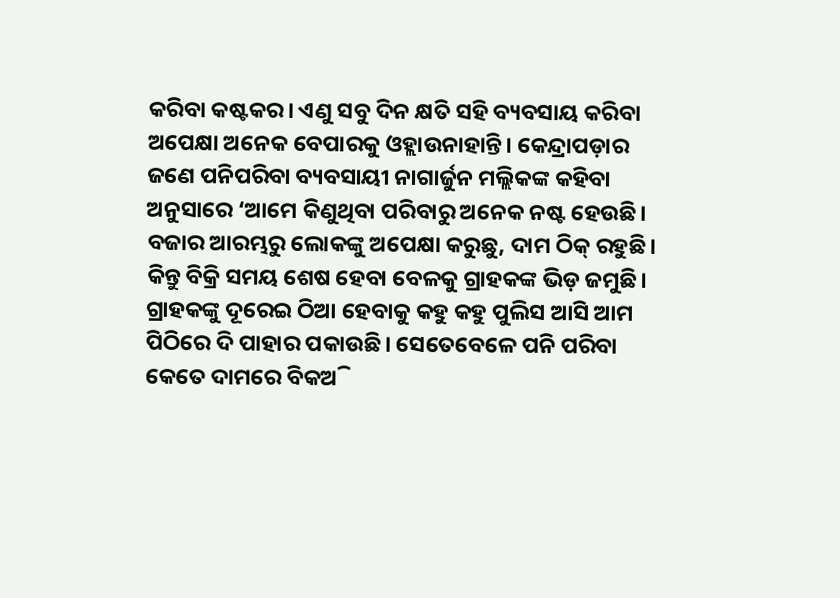କରିବା କଷ୍ଟକର। ଏଣୁ ସବୁ ଦିନ କ୍ଷତି ସହି ବ୍ୟବସାୟ କରିବା ଅପେକ୍ଷା ଅନେକ ବେପାରକୁ ଓହ୍ଲାଉନାହାନ୍ତି। କେନ୍ଦ୍ରାପଡ଼ାର ଜଣେ ପନିପରିବା ବ୍ୟବସାୟୀ ନାଗାର୍ଜୁନ ମଲ୍ଲିକଙ୍କ କହିବା ଅନୁସାରେ ‘ଆମେ କିଣୁଥିବା ପରିବାରୁ ଅନେକ ନଷ୍ଟ ହେଉଛି। ବଜାର ଆରମ୍ଭରୁ ଲୋକଙ୍କୁ ଅପେକ୍ଷା କରୁଛୁ, ଦାମ ଠିକ୍ ରହୁଛି। କିନ୍ତୁ ବିକ୍ରି ସମୟ ଶେଷ ହେବା ବେଳକୁ ଗ୍ରାହକଙ୍କ ଭିଡ଼ ଜମୁଛି। ଗ୍ରାହକଙ୍କୁ ଦୂରେଇ ଠିଆ ହେବାକୁ କହୁ କହୁ ପୁଲିସ ଆସି ଆମ ପିଠିରେ ଦି ପାହାର ପକାଉଛି। ସେତେବେଳେ ପନି ପରିବା କେତେ ଦାମରେ ବିକଅି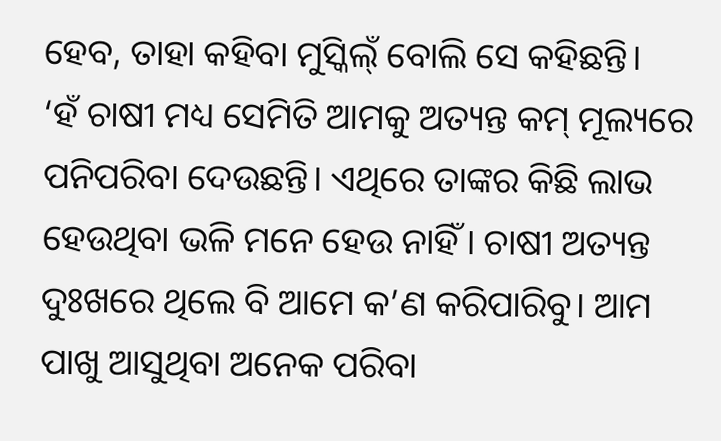ହେବ, ତାହା କହିବା ମୁସ୍କିଲ୍ଁ ବୋଲି ସେ କହିଛନ୍ତି।
‘ହଁ ଚାଷୀ ମଧ୍ୟ ସେମିତି ଆମକୁ ଅତ୍ୟନ୍ତ କମ୍ ମୂଲ୍ୟରେ ପନିପରିବା ଦେଉଛନ୍ତି। ଏଥିରେ ତାଙ୍କର କିଛି ଲାଭ ହେଉଥିବା ଭଳି ମନେ ହେଉ ନାହିଁ। ଚାଷୀ ଅତ୍ୟନ୍ତ ଦୁଃଖରେ ଥିଲେ ବି ଆମେ କ’ଣ କରିପାରିବୁ। ଆମ ପାଖୁ ଆସୁଥିବା ଅନେକ ପରିବା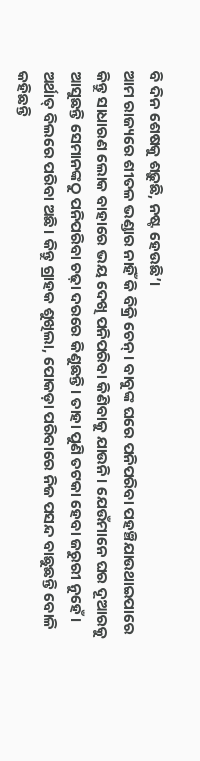ବି ଦିନ ଶେଷକୁ ଶଢ଼ୁଛି, ନଷ୍ଟ ହେଉଛି’।
ଆମ ରାଜ୍ୟରେ ଶୀତଳ ଭଣ୍ଡାର ନାହିଁ କି ବିକ୍ରି ଚେନ୍। ବାବୁଙ୍କ ଘରେ ପନିପରିବା ପହଞ୍ଚିଯାଉଥାଇପାରେ କିନ୍ତୁ ସାଧାରଣ ଲୋକ ବାହାରେ ଭୟ ଦେଖି ପନିପରିବା କିଣିବାକୁ ଯାଉନି। ଯେଉଁମାନେ ଘର ଦୂଆରକୁ ଆସୁଛନ୍ତି ସେମାନଙ୍କଠୁ ପନିପରିବା ଚଢ଼ା ଦରରେ କିଣୁଛନ୍ତି। ତାହା ପୁଣି ତଟକା ହେବା ଜରୁରୀ ନୁହେଁ। ଅର୍ଥାତ୍ ବିଲରେ ପରିବା ଅଛି। କିନ୍ତୁ ଗ୍ରାହକ ଶୁଖିଲା, ପୋକଡ଼ା ପରିବାରେ ନିଜ ପସନ୍ଦ ବାଛୁଛନ୍ତି ବୋଳି କହିଛନ୍ତି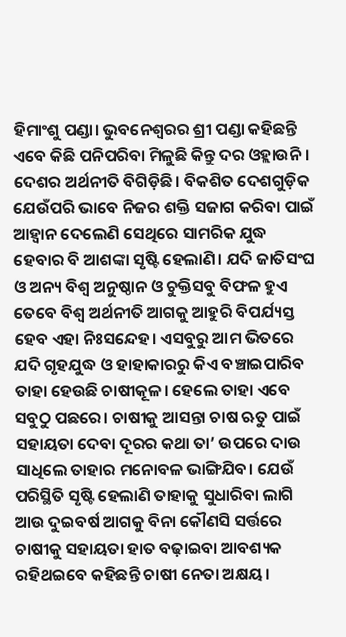ହିମାଂଶୁ ପଣ୍ଡା। ଭୁବନେଶ୍ଵରର ଶ୍ରୀ ପଣ୍ଡା କହିଛନ୍ତି ଏବେ କିଛି ପନିପରିବା ମିଳୁଛି କିନ୍ତୁ ଦର ଓହ୍ଲାଉନି।
ଦେଶର ଅର୍ଥନୀତି ବିଗିଡ଼ିଛି। ବିକଶିତ ଦେଶଗୁଡ଼ିକ ଯେଉଁପରି ଭାବେ ନିଜର ଶକ୍ତି ସଜାଗ କରିବା ପାଇଁ ଆହ୍ବାନ ଦେଲେଣି ସେଥିରେ ସାମରିକ ଯୁଦ୍ଧ ହେବାର ବି ଆଶଙ୍କା ସୃଷ୍ଟି ହେଲାଣି। ଯଦି ଜାତିସଂଘ ଓ ଅନ୍ୟ ବିଶ୍ଵ ଅନୁଷ୍ଠାନ ଓ ଚୁକ୍ତିସବୁ ବିଫଳ ହୁଏ ତେବେ ବିଶ୍ଵ ଅର୍ଥନୀତି ଆଗକୁ ଆହୁରି ବିପର୍ଯ୍ୟସ୍ତ ହେବ ଏହା ନିଃସନ୍ଦେହ। ଏସବୁରୁ ଆମ ଭିତରେ ଯଦି ଗୃହଯୁଦ୍ଧ ଓ ହାହାକାରରୁ କିଏ ବଞ୍ଚାଇପାରିବ ତାହା ହେଉଛି ଚାଷୀକୂଳ। ହେଲେ ତାହା ଏବେ ସବୁଠୁ ପଛରେ। ଚାଷୀକୁ ଆସନ୍ତା ଚାଷ ଋତୁ ପାଇଁ ସହାୟତା ଦେବା ଦୂରର କଥା ତା’ ଉପରେ ଦାଉ ସାଧିଲେ ତାହାର ମନୋବଳ ଭାଙ୍ଗିଯିବ। ଯେଉଁ ପରିସ୍ଥିତି ସୃଷ୍ଟି ହେଲାଣି ତାହାକୁ ସୁଧାରିବା ଲାଗି ଆଉ ଦୁଇବର୍ଷ ଆଗକୁ ବିନା କୌଣସି ସର୍ତ୍ତରେ ଚାଷୀକୁ ସହାୟତା ହାତ ବଢ଼ାଇବା ଆବଶ୍ୟକ ରହିଥଇବେ କହିଛନ୍ତି ଚାଷୀ ନେତା ଅକ୍ଷୟ।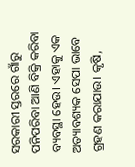ସରକାରୀ ସ୍ତରରେ ଗାଁରୁ ପନିପରିବା ଆଣି ବିକ୍ରି କରିବା ବ୍ୟବସ୍ଥା ହେଉ। ଏହାକୁ ଏକ ଅତ୍ୟାବଶ୍ୟକ ସେପା ଭାବେ ଗ୍ରହଣ କରାଯାଉ। କୃଷି,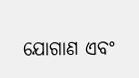ଯୋଗାଣ ଏବଂ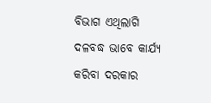ବିଭାଗ ଏଥିଲାଗି ଦଳବଦ୍ଧ ଭାବେ କାର୍ଯ୍ୟ କରିବା ଦରକାର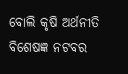ବୋଲି କୃଷି ଅର୍ଥନୀତି ବିଶେଷଜ୍ଞ ନଟବର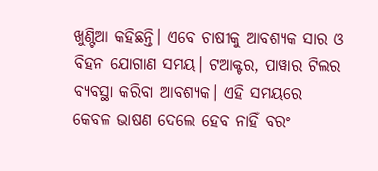ଖୁଣ୍ଟିଆ କହିଛନ୍ତି। ଏବେ ଚାଷୀକୁ ଆବଶ୍ୟକ ସାର ଓ ବିହନ ଯୋଗାଣ ସମୟ। ଟଆକ୍ଟର, ପାୱାର ଟିଲର ବ୍ୟବସ୍ଥା କରିବା ଆବଶ୍ୟକ। ଏହି ସମୟରେ କେବଳ ଭାଷଣ ଦେଲେ ହେବ ନାହିଁ ବରଂ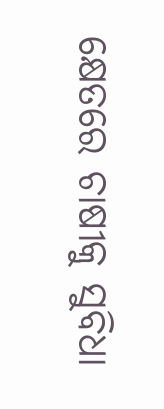କ୍ଷେତରେ ଚାଷୀକୁ ସୁବିଧା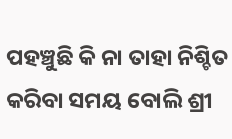ପହଞ୍ଚୁଛି କି ନା ତାହା ନିଶ୍ଚିତ କରିବା ସମୟ ବୋଲି ଶ୍ରୀ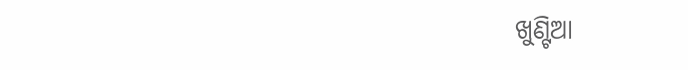ଖୁଣ୍ଟିଆ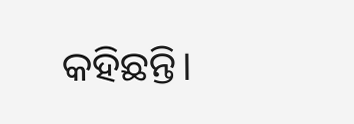କହିଛନ୍ତି।